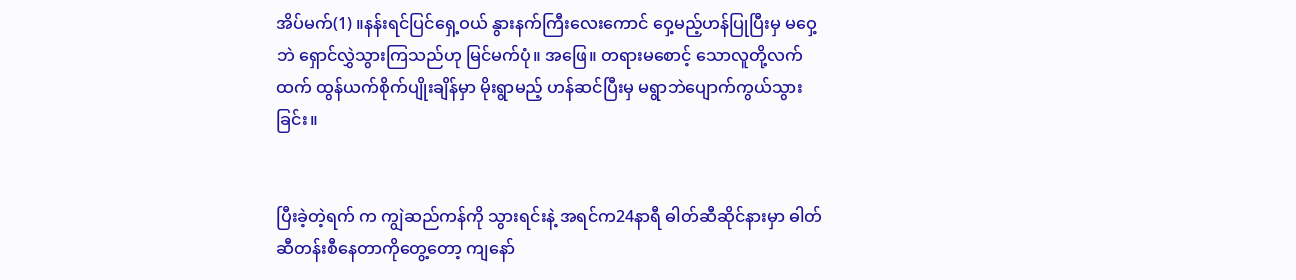အိပ်မက်(1) ။နန်းရင်ပြင်ရှေ့ဝယ် နွားနက်ကြီးလေးကောင် ဝှေ့မည့်ဟန်ပြုပြီးမှ မဝှေ့ဘဲ ရှောင်လွှဲသွားကြသည်ဟု မြင်မက်ပုံ။ အဖြေ။ တရားမစောင့် သောလူတို့လက်ထက် ထွန်ယက်စိုက်ပျိုးချိန်မှာ မိုးရွာမည့် ဟန်ဆင်ပြီးမှ မရွာဘဲပျောက်ကွယ်သွားခြင်း။


ပြီးခဲ့တဲ့ရက် က ကျွဲဆည်ကန်ကို သွားရင်းနဲ့ အရင်က24နာရီ ဓါတ်ဆီဆိုင်နားမှာ ဓါတ်ဆီတန်းစီနေတာကိုတွေ့တော့ ကျနော်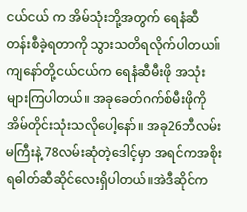ငယ်ငယ် က အိမ်သုံးဘို့အတွက် ရေနံဆီတန်းစီခဲ့ရတာကို သွားသတိရလိုက်ပါတယ။် ကျနော်တို့ငယ်ငယ်က ရေနံဆီမီးဖို အသုံးများကြပါတယ်။ အခုခေတ်ဂက်စ်မီးဖိုကို အိမ်တိုင်းသုံးသလိုပေါ့နော်။ အခု26ဘီလမ်းမကြီးနဲ့ 78လမ်းဆုံတဲ့ဒေါင့်မှာ အရင်ကအစိုးရဓါတ်ဆီဆိုင်လေးရှိပါတယ်။အဲဒီဆိုင်က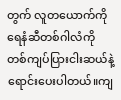တွက် လူတယောက်ကို ရေနံဆီတစ်ဂါလံကို တစ်ကျပ်ပြားငါးဆယ်နဲ့ရောင်းပေးပါတယ်။ကျ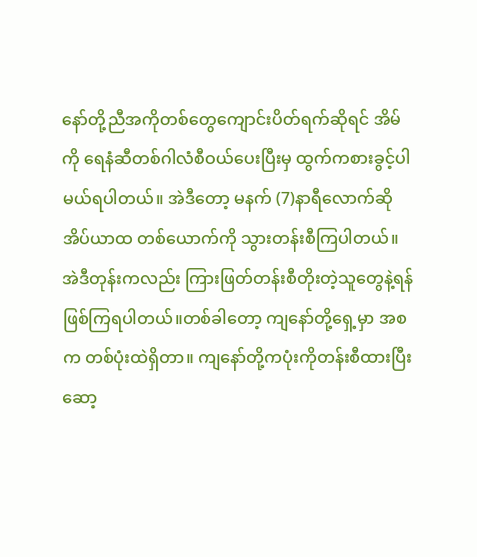နော်တို့ညီအကိုတစ်တွေကျောင်းပိတ်ရက်ဆိုရင် အိမ်ကို ရေနံဆီတစ်ဂါလံစီဝယ်ပေးပြီးမှ ထွက်ကစားခွင့်ပါမယ်ရပါတယ်။ အဲဒီတော့ မနက် (7)နာရီလောက်ဆို အိပ်ယာထ တစ်ယောက်ကို သွားတန်းစီကြပါတယ်။အဲဒီတုန်းကလည်း ကြားဖြတ်တန်းစီတိုးတဲ့သူတွေနဲ့ရန်ဖြစ်ကြရပါတယ်။တစ်ခါတော့ ကျနော်တို့ရှေ့မှာ အစက တစ်ပုံးထဲရှိတာ။ ကျနော်တို့ကပုံးကိုတန်းစီထားပြီးဆော့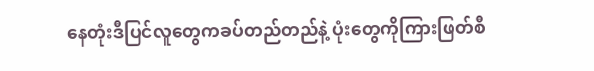နေတုံးဒီပြင်လူတွေကခပ်တည်တည်နဲ့ ပုံးတွေကိုကြားဖြတ်စီ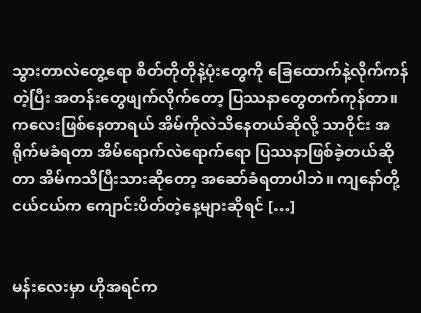သွားတာလဲတွေ့ရော စိတ်တိုတိုနဲ့ပုံးတွေကို ခြေထောက်နဲ့လိုက်ကန်တဲ့ပြီး အတန်းတွေဖျက်လိုက်တော့ ပြဿနာတွေတက်ကုန်တာ။ ကလေးဖြစ်နေတာရယ် အိမ်ကိုလဲသိနေတယ်ဆိုလို့ သာဝိုင်း အရိုက်မခံရတာ အိမ်ရောက်လဲရောက်ရော ပြဿနာဖြစ်ခဲ့တယ်ဆိုတာ အိမ်ကသိပြီးသားဆိုတော့ အဆော်ခံရတာပါဘဲ။ ကျနော်တို့ငယ်ငယ်က ကျောင်းပိတ်တဲ့နေ့များဆိုရင် […]


မန်းလေးမှာ ဟိုအရင်က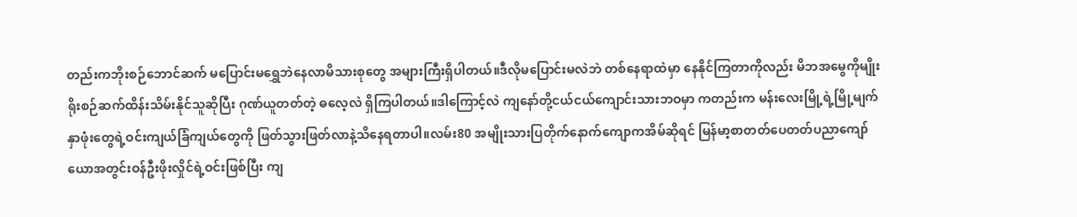တည်းကဘိုးစဉ်ဘောင်ဆက် မပြောင်းမရွှေဘဲနေလာမိသားစုတွေ အများကြီးရှိပါတယ်။ဒီလိုမပြောင်းမလဲဘဲ တစ်နေရာထဲမှာ နေနိုင်ကြတာကိုလည်း မိဘအမွေကိုမျိုးရိုးစဉ်ဆက်ထိန်းသိမ်းနိုင်သူဆိုပြီး ဂုဏ်ယူတတ်တဲ့ ဓလေ့လဲ ရှိကြပါတယ်။ဒါကြောင့်လဲ ကျနော်တို့ငယ်ငယ်ကျောင်းသားဘဝမှာ ကတည်းက မန်းလေးမြို့ရဲ့မြို့မျက်နှာဖုံးတွေရဲ့ဝင်းကျယ်ခြံကျယ်တွေကို ဖြတ်သွားဖြတ်လာနဲ့သိနေရတာပါ။လမ်း80 အမျိုးသားပြတိုက်နောက်ကျောကအိမ်ဆိုရင် မြန်မာ့စာတတ်ပေတတ်ပညာကျော် ယောအတွင်းဝန်ဦးဖိုးလှိုင်ရဲ့ဝင်းဖြစ်ပြီး ကျ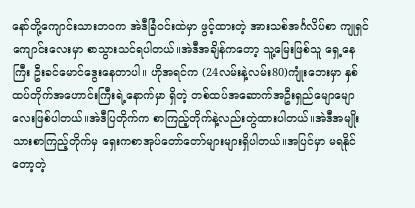နော်တို့ကျောင်းသားဘဝက အဲဒီခြံဝင်းထဲမှာ ဖွင့်ထားတဲ့ အားသစ်အင်္ဂလိပ်စာ ကျုရှင်ကျောင်းလေးမှာ စာသွားသင်ရပါတယ်။အဲဒီအချိန်ကတော့ သူ့မြေးဖြစ်သူ ရှေ့နေကြီး ဦးခင်မောင်ဒွေးနေတာပါ။ ဟိုအရင်က (24လမ်းနဲ့လမ်း80)ကျုံးဘေးမှာ နှစ်ထပ်တိုက်အဟောင်းကြီးရဲ့နောက်မှာ ရှိတဲ့ တစ်ထပ်အဆောက်အဦးရှည်မျောမျောလေးဖြစ်ပါတယ်။အဲဒီပြတိုက်က စာကြည့်တိုက်နဲ့လည်းတွဲထားပါတယ်။အဲဒီအမျိုးသားစာကြည့်တိုက်မှ ရှေးကစာအုပ်တော်တော်များများရှိပါတယ်။အပြင်မှာ မရနိုင်တော့တဲ့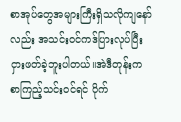စာအုပ်တွေအများကြီးရှိသလိုကျနော်လည်း အသင်းဝင်ကဒ်ပြားလုပ်ပြီး ငှားဖတ်ခဲ့ဘူးပါတယ်။အဲဒီတုန်းက စာကြည့်သင်းဝင်ရင် ပိုက်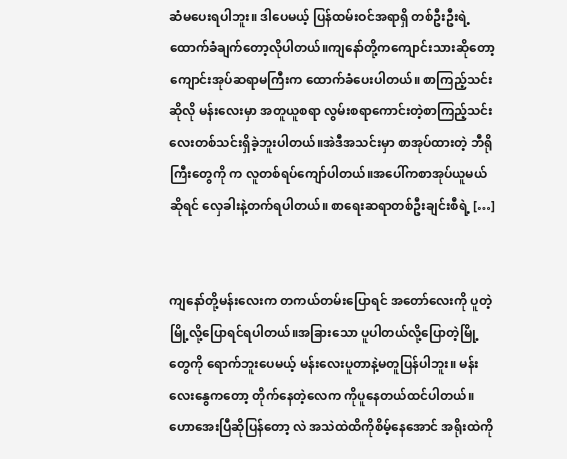ဆံမပေးရပါဘူး။ ဒါပေမယ့် ပြန်ထမ်းဝင်အရာရှိ တစ်ဦးဦးရဲ့ထောက်ခံချက်တော့လိုပါတယ်။ကျနော်တို့ကကျောင်းသားဆိုတော့ ကျောင်းအုပ်ဆရာမကြီးက ထောက်ခံပေးပါတယ်။ စာကြည့်သင်းဆိုလို မန်းလေးမှာ အတူယူစရာ လွမ်းစရာကောင်းတဲ့စာကြည့်သင်းလေးတစ်သင်းရှိခဲ့ဘူးပါတယ်။အဲဒီအသင်းမှာ စာအုပ်ထားတဲ့ ဘီရိုကြီးတွေကို က လူတစ်ရပ်ကျော်ပါတယ်။အပေါ်ကစာအုပ်ယူမယ်ဆိုရင် လှေခါးနဲ့တက်ရပါတယ်။ စာရေးဆရာတစ်ဦးချင်းစီရဲ့ […]


ကျနော်တို့မန်းလေးက တကယ်တမ်းပြောရင် အတော်လေးကို ပူတဲ့မြို့လို့ပြောရင်ရပါတယ်။အခြားသော ပူပါတယ်လို့ပြောတဲ့မြို့တွေကို ရောက်ဘူးပေမယ့် မန်းလေးပူတာနဲ့မတူပြန်ပါဘူး။ မန်းလေးနွေကတော့ တိုက်နေတဲ့လေက ကိုပူနေတယ်ထင်ပါတယ်။ဟောအေးပြီဆိုပြန်တော့ လဲ အသဲထဲထိကိုစိမ့်နေအောင် အရိုးထဲကို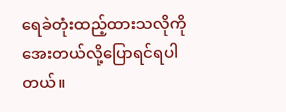ရေခဲတုံးထည့်ထားသလိုကိုအေးတယ်လို့ပြောရင်ရပါတယ်။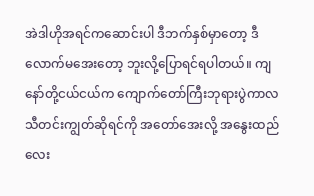အဲဒါဟိုအရင်ကဆောင်းပါ ဒီဘက်နှစ်မှာတော့ ဒီလောက်မအေးတော့ ဘူးလို့ပြောရင်ရပါတယ်။ ကျနော်တို့ငယ်ငယ်က ကျောက်တော်ကြီးဘုရားပွဲကာလ သီတင်းကျွတ်ဆိုရင်ကို အတော်အေးလို့ အနွေးထည်လေး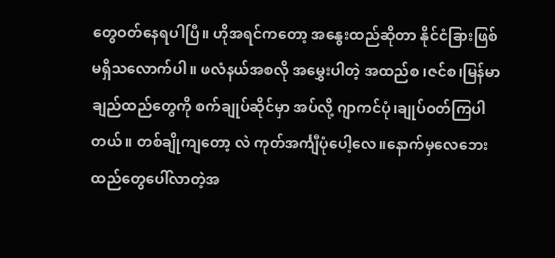တွေဝတ်နေရပါပြီ။ ဟိုအရင်ကတော့ အနွေးထည်ဆိုတာ နိုင်ငံခြားဖြစ် မရှိသလောက်ပါ။ ဖလံနယ်အစလို အမွှေးပါတဲ့ အထည်စ ၊ဇင်စ၊မြန်မာချည်ထည်တွေကို စက်ချုပ်ဆိုင်မှာ အပ်လို့ ဂျာကင်ပုံ၊ချုပ်ဝတ်ကြပါတယ်။ တစ်ချိုကျတော့ လဲ ကုတ်အင်္ကျီပုံပေါ့လေ။နောက်မှလေဘေးထည်တွေပေါ်လာတဲ့အ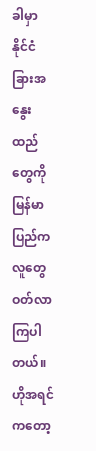ခါမှာ နိုင်ငံခြားအနွေးထည်တွေကို မြန်မာပြည်ကလူတွေ ဝတ်လာကြပါတယ်။ ဟိုအရင်ကတော့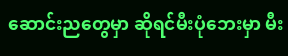ဆောင်းညတွေမှာ ဆိုရင်မီးပုံဘေးမှာ မီး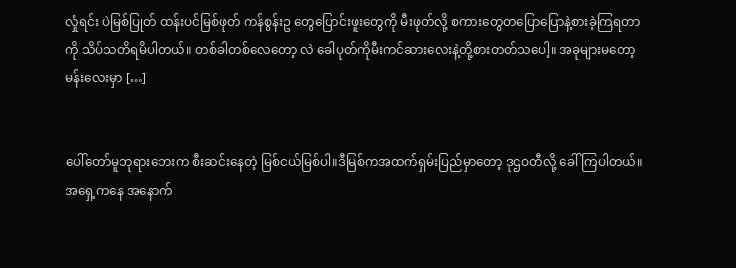လှုံရင်း ပဲမြစ်ပြုတ် ထန်းပင်မြစ်ဖုတ် ကန်စွန်းဥ တွေပြောင်းဖူးတွေကို မီးဖုတ်လို့ စကားတွေတပြောပြောနဲ့စားခဲ့ကြရတာကို သိပ်သတိရမိပါတယ်။ တစ်ခါတစ်လေတော့ လဲ ခေါပုတ်ကိုမီးကင်ဆားလေးနဲ့တို့စားတတ်သပေါ့။ အခုများမတော့ မန်းလေးမှာ […]


ပေါ်တော်မူဘုရားဘေးက စီးဆင်းနေတဲ့ မြစ်ငယ်မြစ်ပါ။ဒီမြစ်ကအထက်ရှမ်းပြည်မှာတော့ ဒုဌဝတီလို့ ခေါ်ကြပါတယ်။ အရှေ့ကနေ အနောက်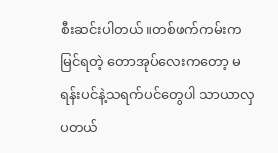စီးဆင်းပါတယ်။တစ်ဖက်ကမ်းကမြင်ရတဲ့ တောအုပ်လေးကတော့ မရန်းပင်နဲ့သရက်ပင်တွေပါ သာယာလှပတယ်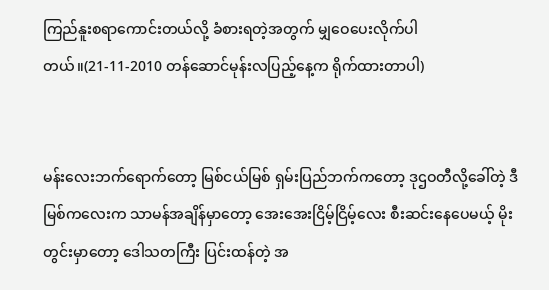ကြည်နူးစရာကောင်းတယ်လို့ ခံစားရတဲ့အတွက် မျှဝေပေးလိုက်ပါတယ်။(21-11-2010 တန်ဆောင်မုန်းလပြည့်နေ့က ရိုက်ထားတာပါ)


မန်းလေးဘက်ရောက်တော့ မြစ်ငယ်မြစ် ရှမ်းပြည်ဘက်ကတော့ ဒုဌဝတီလို့ခေါ်တဲ့ ဒီမြစ်ကလေးက သာမန်အချိန်မှာတော့ အေးအေးငြိမ့်ငြိမ့်လေး စီးဆင်းနေပေမယ့် မိုးတွင်းမှာတော့ ဒေါသတကြီး ပြင်းထန်တဲ့ အ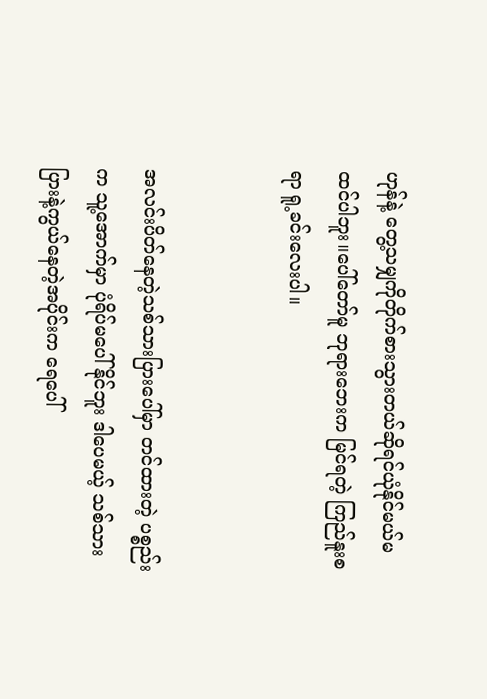ဟုန်နဲ့ တွေ့သမျှကိုတိုက်စားသွားတယ်ဆိုရင်ယုံနိုင်မယ်မထင်ပါဘူး။ပေါ်တော်မူ ဘုရားဘေးက မြင်ရတဲ့ ကြည်နူးစရာ ရူ့ခင်းလေးပါ။


အလင်းပိတ်နေတဲ့သစ်သားပြားပေါ်မှာ တင်ထားတဲ့ ပစ္စည်းက သူ့အောက်မှာ ပုံရိပ်မပေါ်နိုင်ဘူး ဒါပေမယ့် သစ်သားပြားနဲ့ကွယ်နေတဲ့အပိုင်းက ရေပေါ်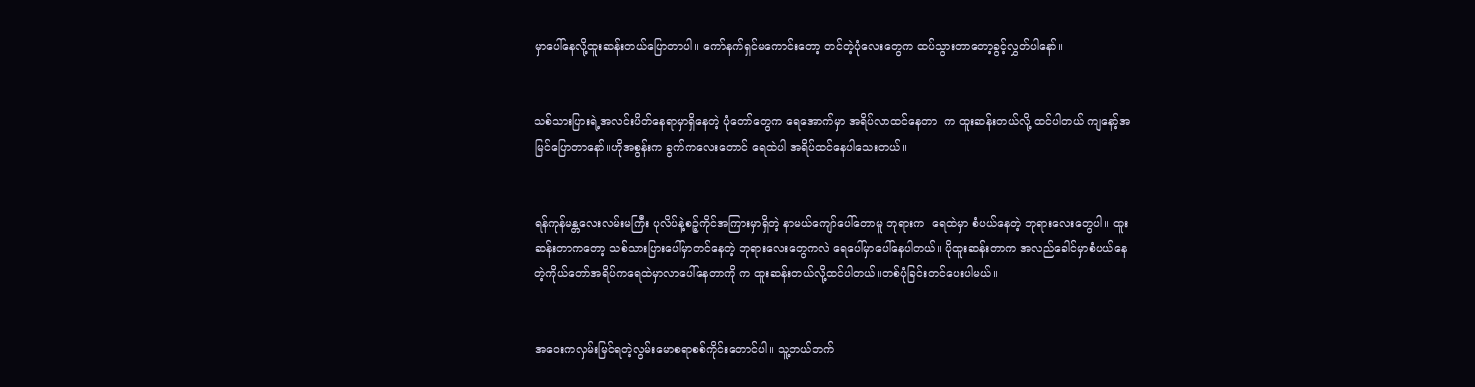မှာပေါ်နေလို့ထူးဆန်းတယ်ပြောတာပါ။ ကော်နက်ရှင်မကောင်းတော့ တင်တဲ့ပုံလေးတွေက ထပ်သွားတာတော့ခွင့်လွှတ်ပါနော်။


သစ်သားပြားရဲ့အလင်းပိတ်နေရာမှာရှိနေတဲ့ ပုံတော်တွေက ရေအောက်မှာ အရိပ်လာထင်နေတာ  က ထူးဆန်းတယ်လို့ ထင်ပါတယ် ကျနော့်အမြင်ပြောတာနော်။ဟိုအစွန်းက ခွက်ကလေးတောင် ရေထဲပါ အရိပ်ထင်နေပါသေးတယ်။


ရန်ကုန်မန္တလေးလမ်းမကြီး ပုလိပ်နဲ့စဉ့်ကိုင်အကြားမှာရှိတဲ့ နာမယ်ကျော်ပေါ်တောမူ ဘုရားက  ရေထဲမှာ စံပယ်နေတဲ့ ဘုရားလေးတွေပါ။ ထူးဆန်းတာကတော့ သစ်သားပြားပေါ်မှာတင်နေတဲ့ ဘုရားလေးတွေကလဲ ရေပေါ်မှာပေါ်နေပါတယ်။ ပိုထူးဆန်းတာက အလည်ခေါင်မှာစံပယ်နေတဲ့ကိုယ်တော်အရိပ်ကရေထဲမှာလာပေါ်နေတာကို က ထူးဆန်းတယ်လို့ထင်ပါတယ်။တစ်ပုံခြင်းတင်ပေးပါမယ်။


အဝေးကလှမ်းမြင်ရတဲ့လွမ်းမောစရာစစ်ကိုင်းတောင်ပါ။ သူ့ဘယ်ဘက်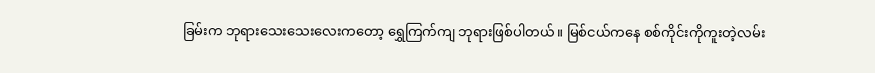ခြမ်းက ဘုရားသေးသေးလေးကတော့ ရွှေကြက်ကျ ဘုရားဖြစ်ပါတယ်။ မြစ်ငယ်ကနေ စစ်ကိုင်းကိုကူးတဲ့လမ်း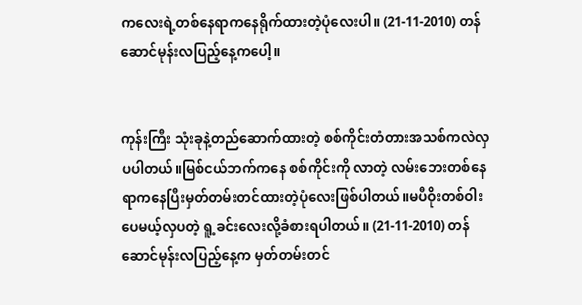ကလေးရဲ့တစ်နေရာကနေရိုက်ထားတဲ့ပုံလေးပါ။ (21-11-2010) တန်ဆောင်မုန်းလပြည့်နေ့ကပေါ့။


ကုန်းကြီး သုံးခုနဲ့တည်ဆောက်ထားတဲ့ စစ်ကိုင်းတံတားအသစ်ကလဲလှပပါတယ်။မြစ်ငယ်ဘက်ကနေ စစ်ကိုင်းကို လာတဲ့ လမ်းဘေးတစ်နေရာကနေပြီးမှတ်တမ်းတင်ထားတဲ့ပုံလေးဖြစ်ပါတယ်။မပီဝိုးတစ်ဝါးပေမယ့်လှပတဲ့ ရူ့ခင်းလေးလို့ခံစားရပါတယ်။ (21-11-2010) တန်ဆောင်မုန်းလပြည့်နေ့က မှတ်တမ်းတင်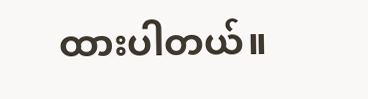ထားပါတယ်။